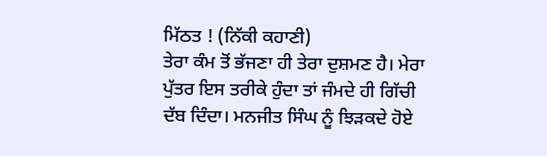ਮਿੱਠਤ ! (ਨਿੱਕੀ ਕਹਾਣੀ)
ਤੇਰਾ ਕੰਮ ਤੋਂ ਭੱਜਣਾ ਹੀ ਤੇਰਾ ਦੁਸ਼ਮਣ ਹੈ। ਮੇਰਾ ਪੁੱਤਰ ਇਸ ਤਰੀਕੇ ਹੁੰਦਾ ਤਾਂ ਜੰਮਦੇ ਹੀ ਗਿੱਚੀ ਦੱਬ ਦਿੰਦਾ। ਮਨਜੀਤ ਸਿੰਘ ਨੂੰ ਝਿੜਕਦੇ ਹੋਏ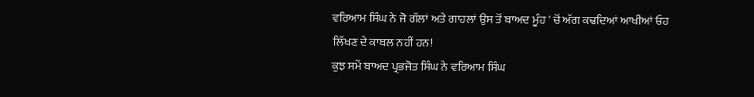ਵਰਿਆਮ ਸਿੰਘ ਨੇ ਜੋ ਗੱਲਾਂ ਅਤੇ ਗਾਹਲਾਂ ਉਸ ਤੋਂ ਬਾਅਦ ਮੂੰਹ ' ਚੋਂ ਅੱਗ ਕਢਦਿਆਂ ਆਖੀਆਂ ਓਹ ਲਿੱਖਣ ਦੇ ਕਾਬਲ ਨਹੀਂ ਹਨ!
ਕੁਝ ਸਮੇਂ ਬਾਅਦ ਪ੍ਰਭਜੋਤ ਸਿੰਘ ਨੇ ਵਰਿਆਮ ਸਿੰਘ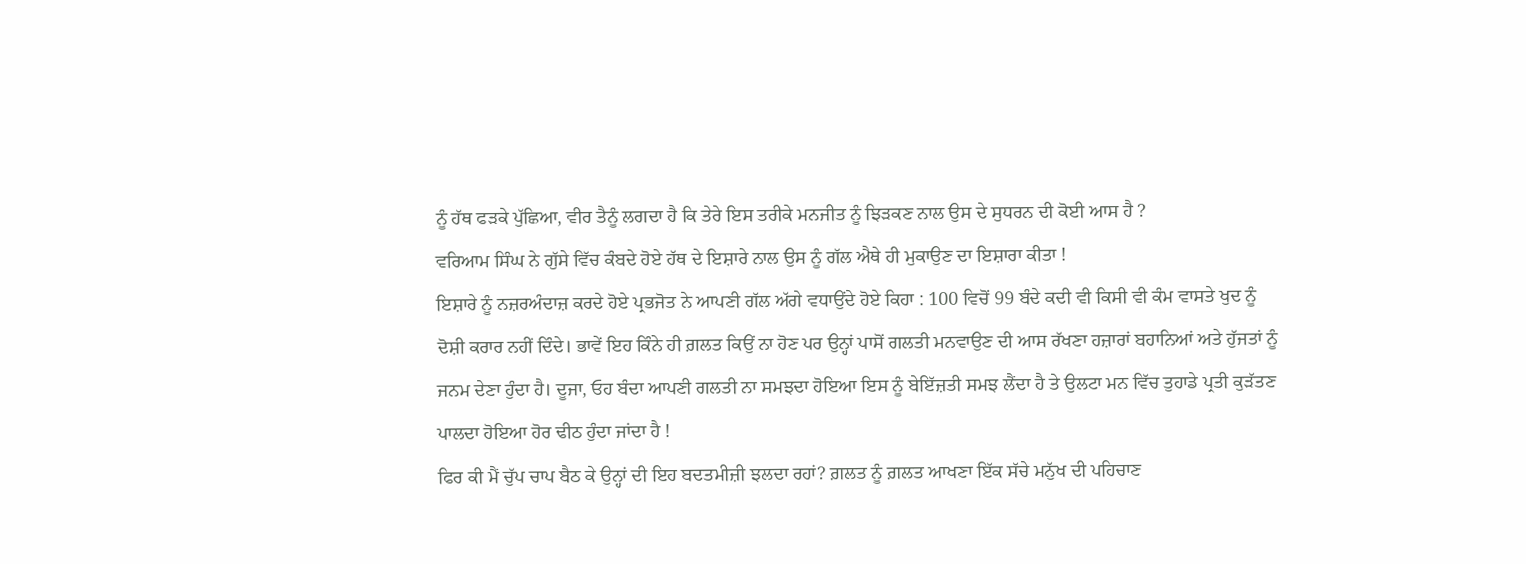ਨੂੰ ਹੱਥ ਫੜਕੇ ਪੁੱਛਿਆ, ਵੀਰ ਤੈਨੂੰ ਲਗਦਾ ਹੈ ਕਿ ਤੇਰੇ ਇਸ ਤਰੀਕੇ ਮਨਜੀਤ ਨੂੰ ਝਿੜਕਣ ਨਾਲ ਉਸ ਦੇ ਸੁਧਰਨ ਦੀ ਕੋਈ ਆਸ ਹੈ ?
ਵਰਿਆਮ ਸਿੰਘ ਨੇ ਗੁੱਸੇ ਵਿੱਚ ਕੰਬਦੇ ਹੋਏ ਹੱਥ ਦੇ ਇਸ਼ਾਰੇ ਨਾਲ ਉਸ ਨੂੰ ਗੱਲ ਐਥੇ ਹੀ ਮੁਕਾਉਣ ਦਾ ਇਸ਼ਾਰਾ ਕੀਤਾ !
ਇਸ਼ਾਰੇ ਨੂੰ ਨਜ਼ਰਅੰਦਾਜ਼ ਕਰਦੇ ਹੋਏ ਪ੍ਰਭਜੋਤ ਨੇ ਆਪਣੀ ਗੱਲ ਅੱਗੇ ਵਧਾਉਂਦੇ ਹੋਏ ਕਿਹਾ : 100 ਵਿਚੋਂ 99 ਬੰਦੇ ਕਦੀ ਵੀ ਕਿਸੀ ਵੀ ਕੰਮ ਵਾਸਤੇ ਖੁਦ ਨੂੰ ਦੋਸ਼ੀ ਕਰਾਰ ਨਹੀਂ ਦਿੰਦੇ। ਭਾਵੇਂ ਇਹ ਕਿੰਨੇ ਹੀ ਗ਼ਲਤ ਕਿਉਂ ਨਾ ਹੋਣ ਪਰ ਉਨ੍ਹਾਂ ਪਾਸੋਂ ਗਲਤੀ ਮਨਵਾਉਣ ਦੀ ਆਸ ਰੱਖਣਾ ਹਜ਼ਾਰਾਂ ਬਹਾਨਿਆਂ ਅਤੇ ਹੁੱਜਤਾਂ ਨੂੰ ਜਨਮ ਦੇਣਾ ਹੁੰਦਾ ਹੈ। ਦੂਜਾ, ਓਹ ਬੰਦਾ ਆਪਣੀ ਗਲਤੀ ਨਾ ਸਮਝਦਾ ਹੋਇਆ ਇਸ ਨੂੰ ਬੇਇੱਜ਼ਤੀ ਸਮਝ ਲੈਂਦਾ ਹੈ ਤੇ ਉਲਟਾ ਮਨ ਵਿੱਚ ਤੁਹਾਡੇ ਪ੍ਰਤੀ ਕੁੜੱਤਣ ਪਾਲਦਾ ਹੋਇਆ ਹੋਰ ਢੀਠ ਹੁੰਦਾ ਜਾਂਦਾ ਹੈ !
ਫਿਰ ਕੀ ਮੈਂ ਚੁੱਪ ਚਾਪ ਬੈਠ ਕੇ ਉਨ੍ਹਾਂ ਦੀ ਇਹ ਬਦਤਮੀਜ਼ੀ ਝਲਦਾ ਰਹਾਂ? ਗ਼ਲਤ ਨੂੰ ਗ਼ਲਤ ਆਖਣਾ ਇੱਕ ਸੱਚੇ ਮਨੁੱਖ ਦੀ ਪਹਿਚਾਣ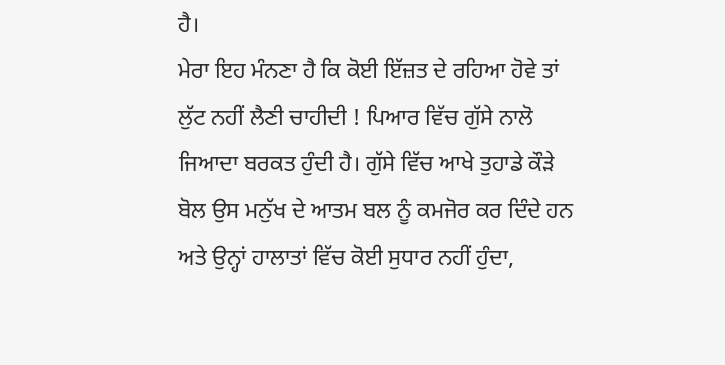ਹੈ।
ਮੇਰਾ ਇਹ ਮੰਨਣਾ ਹੈ ਕਿ ਕੋਈ ਇੱਜ਼ਤ ਦੇ ਰਹਿਆ ਹੋਵੇ ਤਾਂ ਲੁੱਟ ਨਹੀਂ ਲੈਣੀ ਚਾਹੀਦੀ ! ਪਿਆਰ ਵਿੱਚ ਗੁੱਸੇ ਨਾਲੋ ਜਿਆਦਾ ਬਰਕਤ ਹੁੰਦੀ ਹੈ। ਗੁੱਸੇ ਵਿੱਚ ਆਖੇ ਤੁਹਾਡੇ ਕੌੜੇ ਬੋਲ ਉਸ ਮਨੁੱਖ ਦੇ ਆਤਮ ਬਲ ਨੂੰ ਕਮਜੋਰ ਕਰ ਦਿੰਦੇ ਹਨ ਅਤੇ ਉਨ੍ਹਾਂ ਹਾਲਾਤਾਂ ਵਿੱਚ ਕੋਈ ਸੁਧਾਰ ਨਹੀਂ ਹੁੰਦਾ,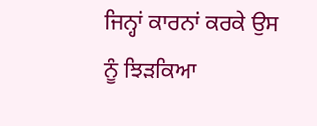ਜਿਨ੍ਹਾਂ ਕਾਰਨਾਂ ਕਰਕੇ ਉਸ ਨੂੰ ਝਿੜਕਿਆ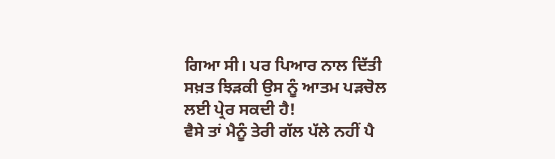ਗਿਆ ਸੀ। ਪਰ ਪਿਆਰ ਨਾਲ ਦਿੱਤੀ ਸਖ਼ਤ ਝਿੜਕੀ ਉਸ ਨੂੰ ਆਤਮ ਪੜਚੋਲ ਲਈ ਪ੍ਰੇਰ ਸਕਦੀ ਹੈ!
ਵੈਸੇ ਤਾਂ ਮੈਨੂੰ ਤੇਰੀ ਗੱਲ ਪੱਲੇ ਨਹੀਂ ਪੈ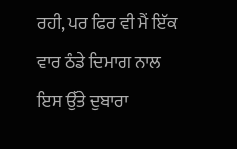ਰਹੀ, ਪਰ ਫਿਰ ਵੀ ਮੈਂ ਇੱਕ ਵਾਰ ਠੰਡੇ ਦਿਮਾਗ ਨਾਲ ਇਸ ਉੱਤੇ ਦੁਬਾਰਾ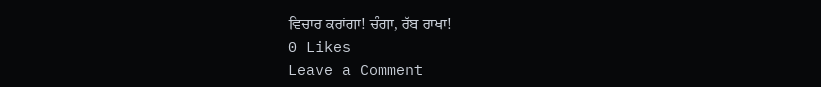ਵਿਚਾਰ ਕਰਾਂਗਾ! ਚੰਗਾ, ਰੱਬ ਰਾਖਾ!
0 Likes
Leave a Comment